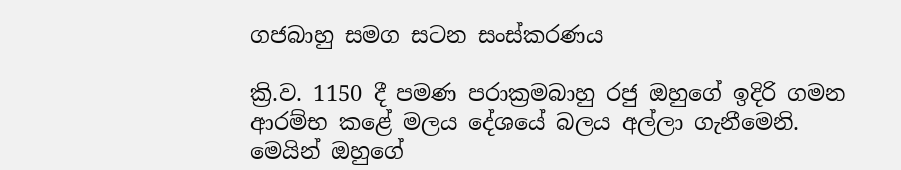ගජබාහු සමග සටන සංස්කරණය

ක්‍රි.ව. 1150 දී පමණ පරාක්‍රමබාහු රජු ඔහුගේ ඉදිරි ගමන ආරම්භ කළේ මලය දේශයේ බලය අල්ලා ගැනීමෙනි. මෙයින් ඔහුගේ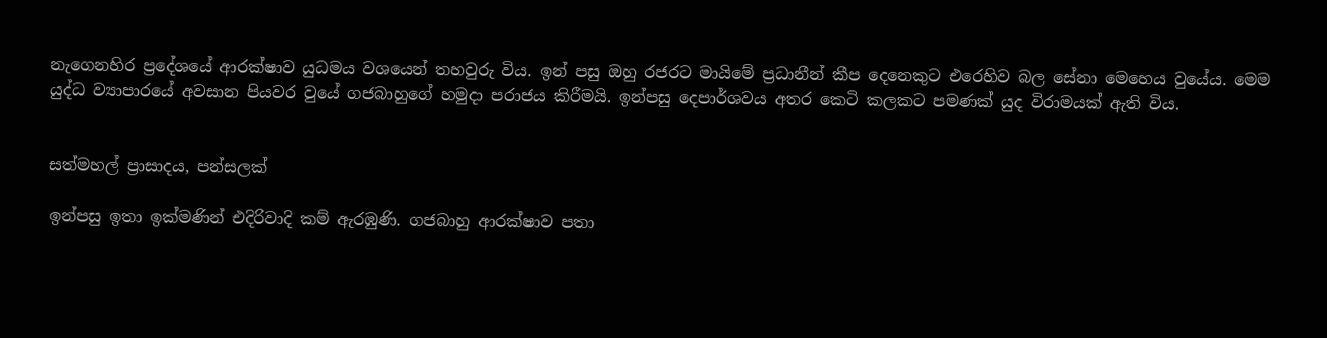නැගෙනහිර ප්‍රදේශයේ ආරක්ෂාව යුධමය වශයෙන් තහවුරු විය. ඉන් පසු ඔහු රජරට මායිමේ ප්‍රධානීන් කීප දෙනෙකුට එරෙහිව බල සේනා මෙහෙය වුයේය. මෙම යුද්ධ ව්‍යාපාරයේ අවසාන පියවර වුයේ ගජබාහුගේ හමුදා පරාජය කිරීමයි. ඉන්පසු දෙපාර්ශවය අතර කෙටි කලකට පමණක් යුද විරාමයක් ඇති විය.


සත්මහල් ප්‍රාසාදය, පන්සලක්

ඉන්පසු ඉතා ඉක්මණින් එදිරිවාදි කම් ඇරඹුණි. ගජබාහු ආරක්ෂාව පතා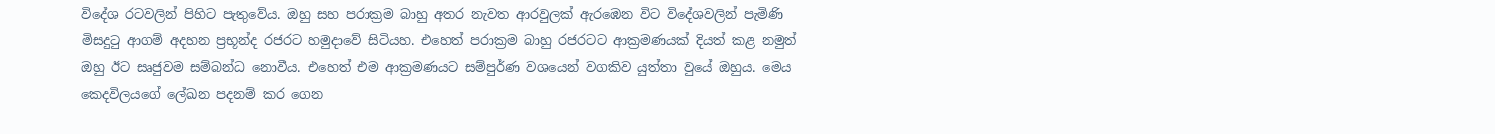විදේශ රටවලින් පිහිට පැතුවේය. ඔහු සහ පරාක්‍රම බාහු අතර නැවත ආරවුලක් ඇරඹෙන විට විදේශවලින් පැමිණි මිසදුටු ආගම් අදහන ප්‍රභූන්ද රජරට හමුදාවේ සිටියහ. එහෙත් පරාක්‍රම බාහු රජරටට ආක්‍රමණයක් දියත් කළ නමුත් ඔහු ඊට සෘජුවම සම්බන්ධ නොවීය. එහෙත් එම ආක්‍රමණයට සම්පුර්ණ වශයෙන් වගකිව යුත්තා වුයේ ඔහුය. මෙය කෙදවිලයගේ ලේඛන පදනම් කර ගෙන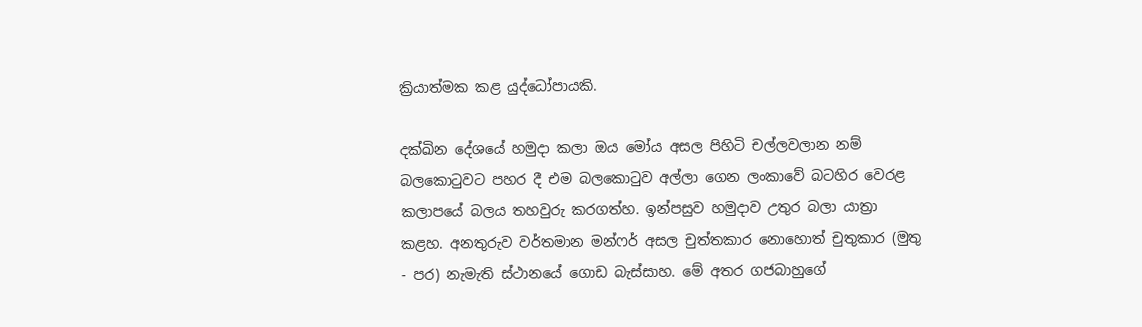ක්‍රියාත්මක කළ යුද්ධෝපායකි.

දක්ඛින දේශයේ හමුදා කලා ඔය මෝය අසල පිහිටි චල්ලවලාන නම් බලකොටුවට පහර දී එම බලකොටුව අල්ලා ගෙන ලංකාවේ බටහිර වෙරළ කලාපයේ බලය තහවුරු කරගත්හ. ඉන්පසුව හමුදාව උතුර බලා යාත්‍රා කළහ. අනතුරුව වර්තමාන මන්ෆර් අසල චුත්තකාර නොහොත් චුතුකාර (මුතු - පර) නැමැති ස්ථානයේ ගොඩ බැස්සාහ. මේ අතර ගජබාහුගේ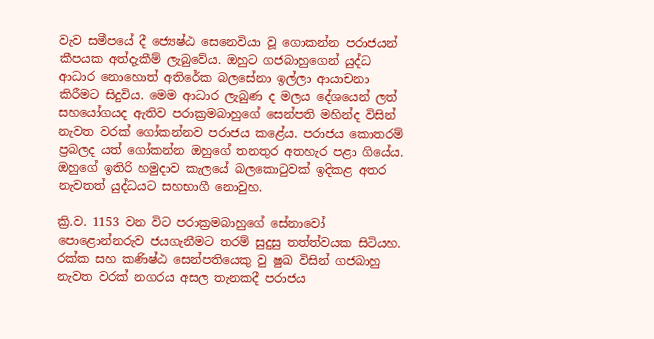වැව සමීපයේ දී ජ්‍යෙෂ්ඨ සෙනෙවියා වූ ගොකන්න පරාජයන් කීපයක අත්දැකීම් ලැබුවේය. ඔහුට ගජබාහුගෙන් යුද්ධ ආධාර නොහොත් අතිරේක බලසේනා ඉල්ලා ආයාචනා කිරීමට සිදුවිය. මෙම ආධාර ලැබුණ ද මලය දේශයෙන් ලත් සහයෝගයද ඇතිව පරාක්‍රමබාහුගේ සෙන්පති මහින්ද විසින් නැවත වරක් ගෝකන්නව පරාජය කළේය. පරාජය කොතරම් ප්‍රබලද යත් ගෝකන්න ඔහුගේ තනතුර අතහැර පළා ගියේය. ඔහුගේ ඉතිරි හමුදාව කැලයේ බලකොටුවක් ඉදිකළ අතර නැවතත් යුද්ධයට සහභාගී නොවුහ.

ක්‍රි.ව. 1153 වන විට පරාක්‍රමබාහුගේ සේනාවෝ පොළොන්නරුව ජයගැනීමට තරම් සුදුසු තත්ත්වයක සිටියහ. රක්ක සහ කණිෂ්ඨ සෙන්පතියෙකු වු ෂුඛ විසින් ගජබාහු නැවත වරක් නගරය අසල තැනකදී පරාජය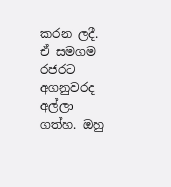කරන ලදී. ඒ සමගම රජරට අගනුවරද අල්ලා ගත්හ. ඔහු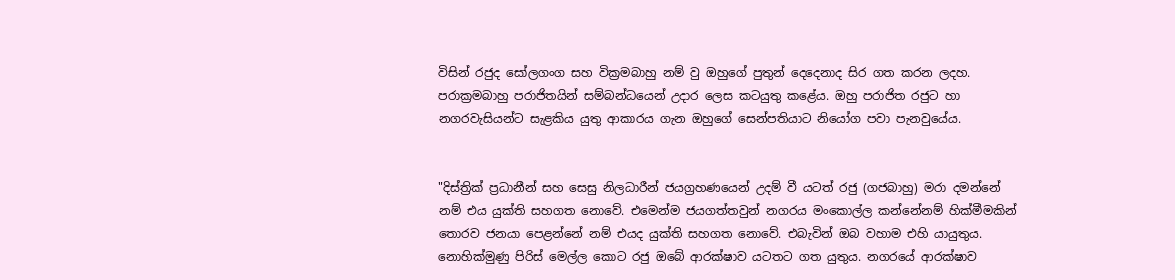විසින් රජුද සෝලගංග සහ වික්‍රමබාහු නම් වු ඔහුගේ පුතුන් දෙදෙනාද සිර ගත කරන ලදහ. පරාක්‍රමබාහු පරාජිතයින් සම්බන්ධයෙන් උදාර ලෙස කටයුතු කළේය. ඔහු පරාජිත රජුට හා නගරවැසියන්ට සැළකිය යුතු ආකාරය ගැන ඔහුගේ සෙන්පතියාට නියෝග පවා පැනවුයේය.


"දිස්ත්‍රික් ප්‍රධානීන් සහ සෙසු නිලධාරීන් ජයග්‍රහණයෙන් උදම් වී යටත් රජු (ගජබාහු) මරා දමන්නේ නම් එය යුක්ති සහගත නොවේ. එමෙන්ම ජයගත්තවුන් නගරය මංකොල්ල කන්නේනම් හික්මීමකින් තොරව ජනයා පෙළන්නේ නම් එයද යුක්ති සහගත නොවේ. එබැවින් ඔබ වහාම එහි යායුතුය. නොහික්මුණු පිරිස් මෙල්ල කොට රජු ඔබේ ආරක්ෂාව යටතට ගත යුතුය. නගරයේ ආරක්ෂාව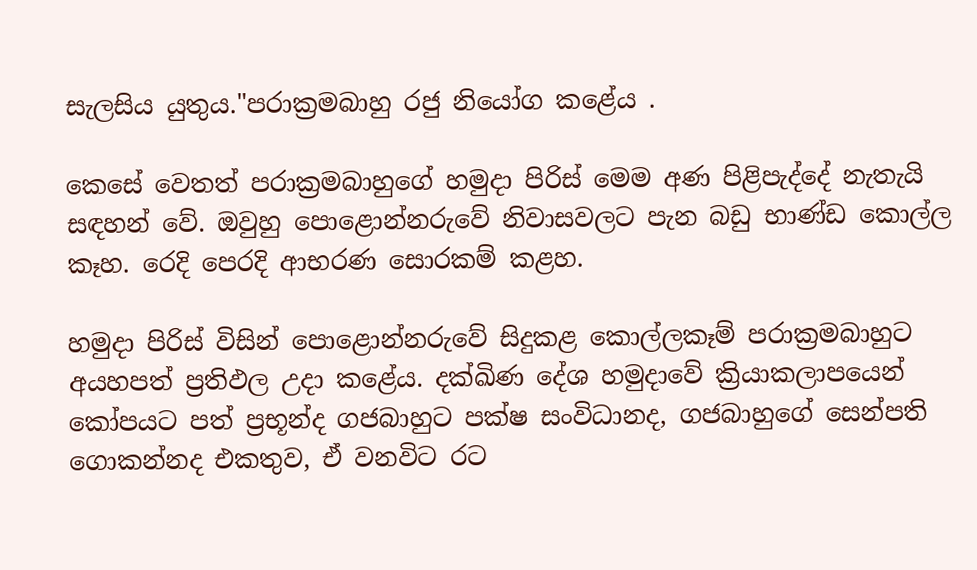සැලසිය යුතුය."පරාක්‍රමබාහු රජු නියෝග කළේය .

කෙසේ වෙතත් පරාක්‍රමබාහුගේ හමුදා පිරිස් මෙම අණ පිළිපැද්දේ නැතැයි සඳහන් වේ. ඔවුහු පොළොන්නරුවේ නිවාසවලට පැන බඩු භාණ්ඩ කොල්ල කෑහ. රෙදි පෙරදි ආභරණ සොරකම් කළහ.

හමුදා පිරිස් විසින් පොළොන්නරුවේ සිදුකළ කොල්ලකෑම් පරාක්‍රමබාහුට අයහපත් ප්‍රතිඵල උදා කළේය. දක්ඛිණ දේශ හමුදාවේ ක්‍රියාකලාපයෙන් කෝපයට පත් ප්‍රභූන්ද ගජබාහුට පක්ෂ සංවිධානද, ගජබාහුගේ සෙන්පති ගොකන්නද එකතුව, ඒ වනවිට රට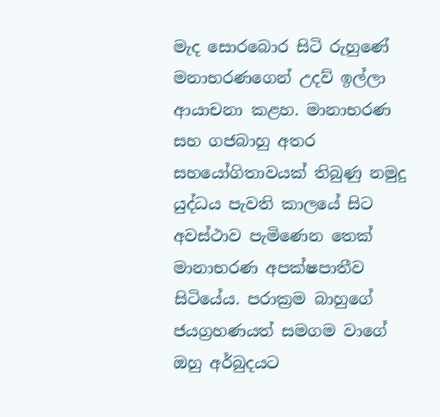මැද සොරබොර සිටි රුහුණේ මනාභරණගෙන් උදව් ඉල්ලා ආයාචනා කළහ. මානාභරණ සහ ගජබාහු අතර සහයෝගිතාවයක් තිබුණු නමුදු යුද්ධය පැවති කාලයේ සිට අවස්ථාව පැමිණෙන තෙක් මානාභරණ අපක්ෂපාතීව සිටියේය. පරාක්‍රම බාහුගේ ජයග්‍රහණයත් සමගම වාගේ ඔහු අර්බුදයට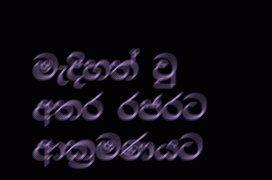මැදිහත් වු අතර රජරට ආක්‍රමණයට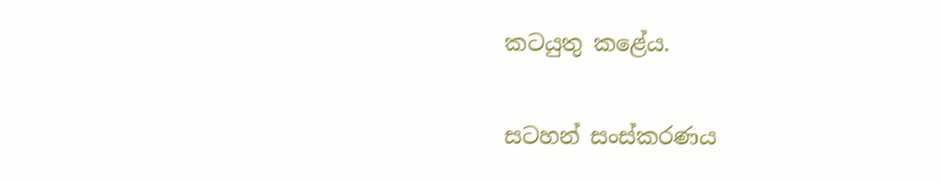කටයුතු කළේය.

සටහන් සංස්කරණය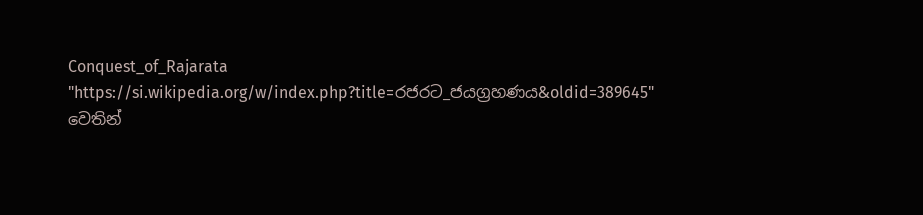Conquest_of_Rajarata
"https://si.wikipedia.org/w/index.php?title=රජරට_ජයග්‍රහණය&oldid=389645" වෙතින්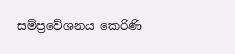සම්ප්‍රවේශනය කෙරිණි